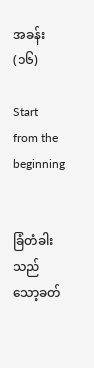အခန်း(၁၆)

Start from the beginning


ခြံတံခါးသည် သော့ခတ်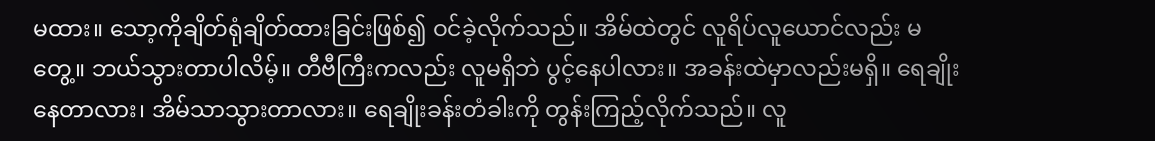မထား။ သော့ကိုချိတ်ရုံချိတ်ထားခြင်းဖြစ်၍ ဝင်ခဲ့လိုက်သည်။ အိမ်ထဲတွင် လူရိပ်လူယောင်လည်း မတွေ့။ ဘယ်သွားတာပါလိမ့်။ တီဗီကြီးကလည်း လူမရှိဘဲ ပွင့်နေပါလား။ အခန်းထဲမှာလည်းမရှိ။ ရေချိုးနေတာလား၊ အိမ်သာသွားတာလား။ ရေချိုးခန်းတံခါးကို တွန်းကြည့်လိုက်သည်။ လူ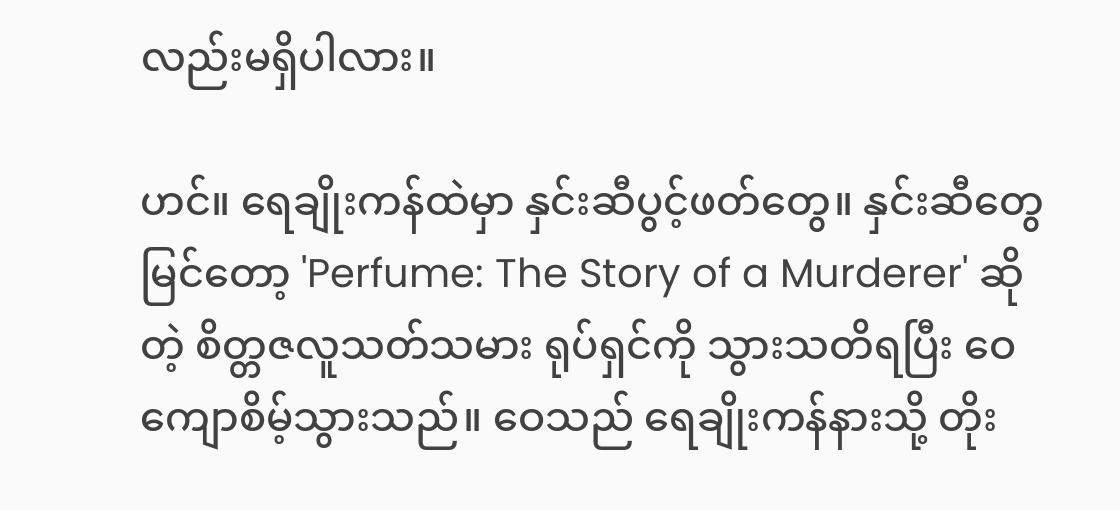လည်းမရှိပါလား။

ဟင်။ ရေချိုးကန်ထဲမှာ နှင်းဆီပွင့်ဖတ်တွေ။ နှင်းဆီတွေမြင်တော့ 'Perfume: The Story of a Murderer' ဆိုတဲ့ စိတ္တဇလူသတ်သမား ရုပ်ရှင်ကို သွားသတိရပြီး ဝေ ကျောစိမ့်သွားသည်။ ဝေသည် ရေချိုးကန်နားသို့ တိုး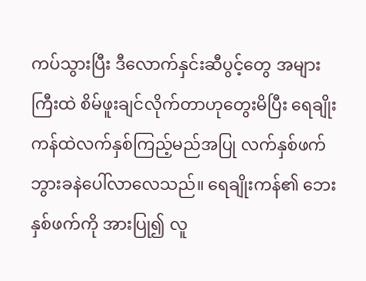ကပ်သွားပြီး ဒီလောက်နှင်းဆီပွင့်တွေ အများကြီးထဲ စိမ်ဖူးချင်လိုက်တာဟုတွေးမိပြီး ရေချိုးကန်ထဲလက်နှစ်ကြည့်မည်အပြု လက်နှစ်ဖက် ဘွားခနဲပေါ်လာလေသည်။ ရေချိုးကန်၏ ဘေးနှစ်ဖက်ကို အားပြု၍ လူ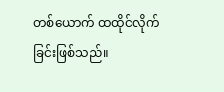တစ်ယောက် ထထိုင်လိုက်ခြင်းဖြစ်သည်။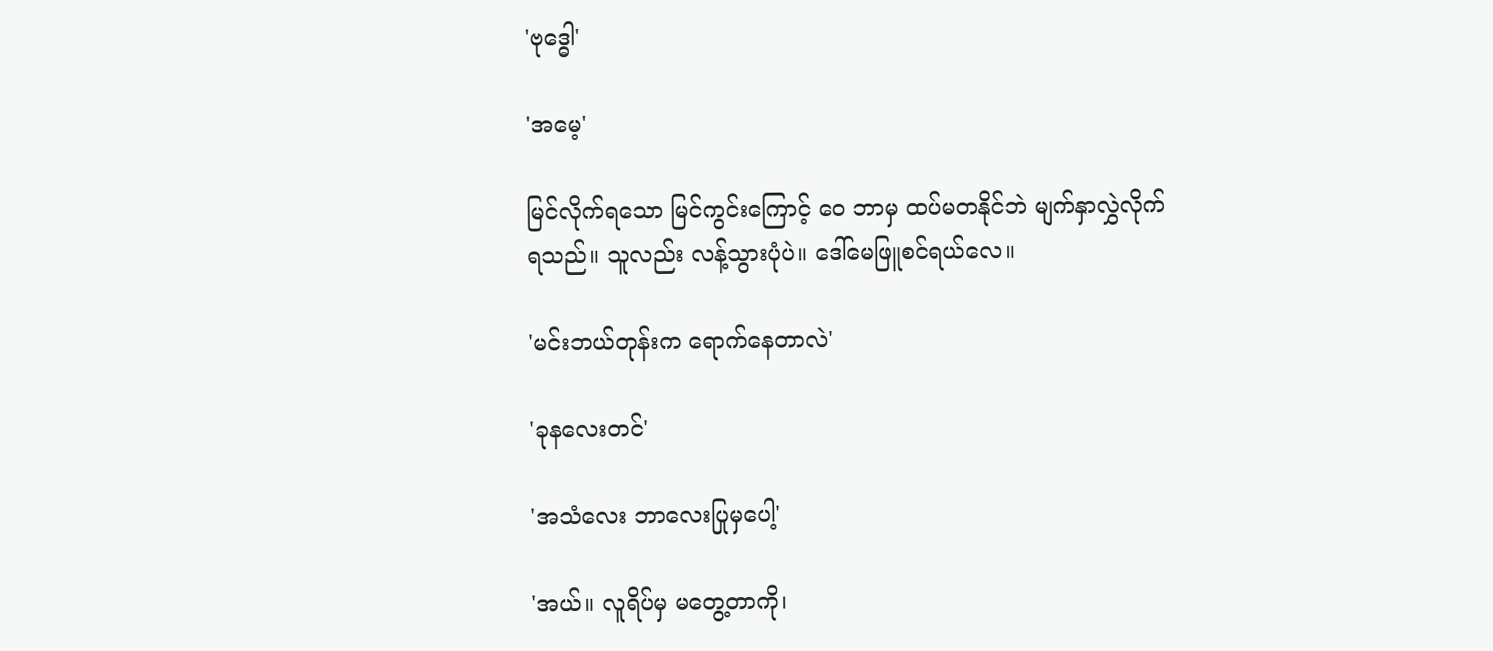'ဗုဒ္ဓေါ'

'အမေ့'

မြင်လိုက်ရသော မြင်ကွင်းကြောင့် ဝေ ဘာမှ ထပ်မတနိုင်ဘဲ မျက်နှာလွှဲလိုက်ရသည်။ သူလည်း လန့်သွားပုံပဲ။ ဒေါ်မေဖြူစင်ရယ်လေ။

'မင်းဘယ်တုန်းက ရောက်နေတာလဲ'

'ခုနလေးတင်'

'အသံလေး ဘာလေးပြုမှပေါ့'

'အယ်။ လူရိပ်မှ မတွေ့တာကို၊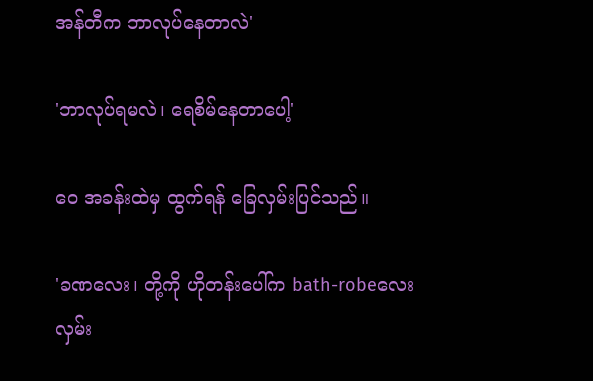အန်တီက ဘာလုပ်နေတာလဲ'

'ဘာလုပ်ရမလဲ၊ ရေစိမ်နေတာပေါ့'

ဝေ အခန်းထဲမှ ထွက်ရန် ခြေလှမ်းပြင်သည်။

'ခဏလေး၊ တို့ကို ဟိုတန်းပေါ်က bath-robeလေး လှမ်း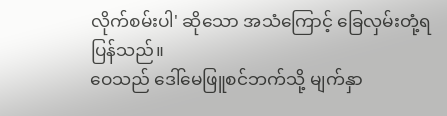လိုက်စမ်းပါ' ဆိုသော အသံကြောင့် ခြေလှမ်းတုံ့ရပြန်သည်။
ဝေသည် ဒေါ်မေဖြူစင်ဘက်သို့ မျက်နှာ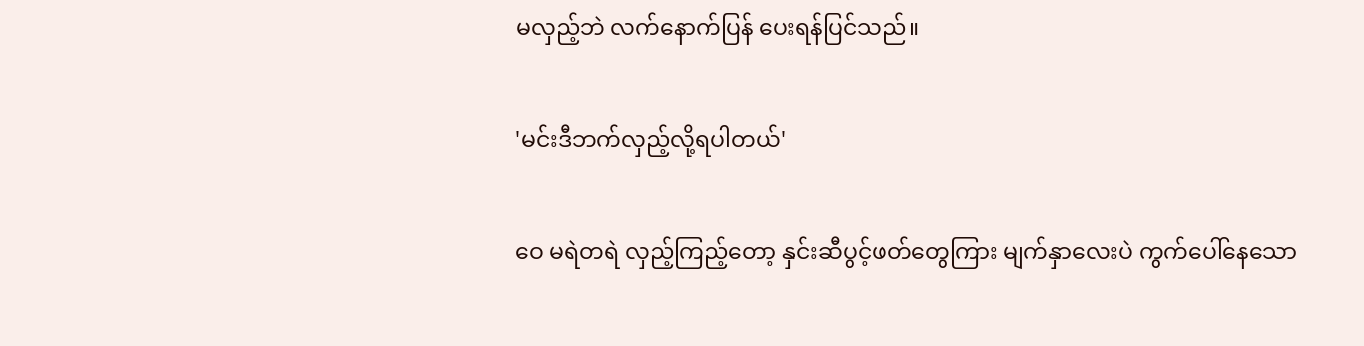မလှည့်ဘဲ လက်နောက်ပြန် ပေးရန်ပြင်သည်။

'မင်းဒီဘက်လှည့်လို့ရပါတယ်'

ဝေ မရဲတရဲ လှည့်ကြည့်တော့ နှင်းဆီပွင့်ဖတ်တွေကြား မျက်နှာလေးပဲ ကွက်ပေါ်နေသော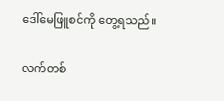ဒေါ်မေဖြူစင်ကို တွေ့ရသည်။

လက်တစ်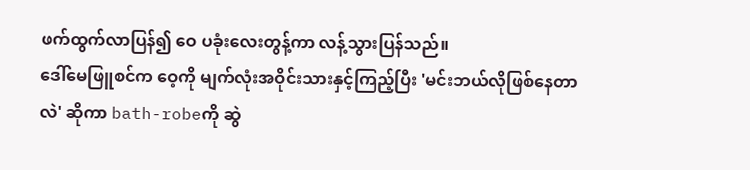ဖက်ထွက်လာပြန်၍ ဝေ ပခုံးလေးတွန့်ကာ လန့်သွားပြန်သည်။
ဒေါ်မေဖြူစင်က ဝေ့ကို မျက်လုံးအဝိုင်းသားနှင့်ကြည့်ပြီး 'မင်းဘယ်လိုဖြစ်နေတာလဲ' ဆိုကာ bath-robeကို ဆွဲ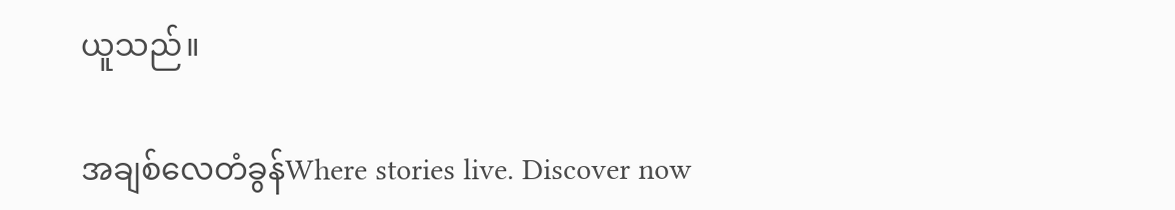ယူသည်။

အချစ်လေတံခွန်Where stories live. Discover now